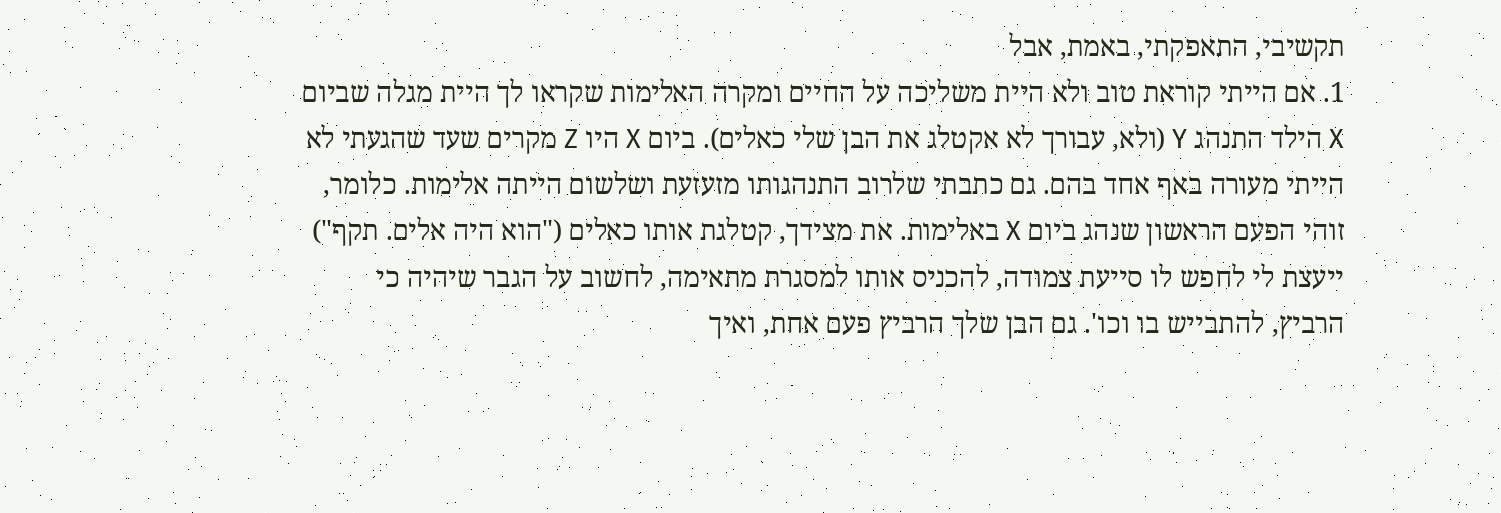תקשיבי, התאפקתי, באמת, אבל
1. אם הייתי קוראת טוב ולא היית משליכה על החיים ומקרה האלימות שקראו לך היית מגלה שביום X הילד התנהג Y (ולא, עבורך לא אקטלג את הבן שלי כאלים). ביום X היו Z מקרים שעד שהגעתי לא הייתי מעורה באף אחד בהם. גם כתבתי שלרוב התנהגותו מזעזעת ושלשום הייתה אלימות. כלומר, זוהי הפעם הראשון שנהג ביום X באלימות. את מצידך, קטלגת אותו כאלים ("הוא היה אלים. תקף") ייעצת לי לחפש לו סייעת צמודה, להכניס אותו למסגרת מתאימה, לחשוב על הגבר שיהיה כי הרביץ, להתבייש בו וכו'. גם הבן שלך הרביץ פעם אחת, ואיך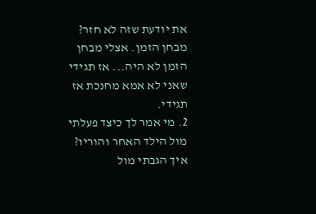את יודעת שזה לא חזר? מבחן הזמן. אצלי מבחן הזמן לא היה... אז תגידי שאני לא אמא מחנכת אז תגידי.
2. מי אמר לך כיצד פעלתי מול הילד האחר והוריו? איך הגבתי מול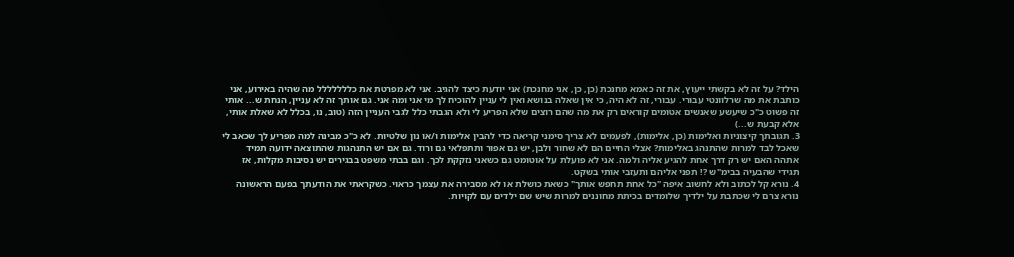הילד? על זה לא בקשתי ייעוץ, את זה כאמא מחנכת (כן, כן, אני מחנכת) אני יודעת כיצד להגיב. אני לא מפרטת את כללללללל מה שהיה באירוע, אני כותבת את מה שרלוונטי עבורי. עבורי, זה לא היה, כי אין שאלה בנושא ואין לי עניין להוכיח לך מי אני ומה אני. גם אותך זה לא עניין, הנחת ש... אותי זה פשוט כ"כ שיעשע שאנשים אטומים קוראים רק את מה שהם רוצים שלא הפריע לי ולא הגבתי כלל לגבי העניין הזה (טוב, נו, בכלל לא שאלת אותי, אלא קבעת ש...)
3. תגובתך קיצוניות ואלימות (כן, אלימות), לפעמים לא צריך סימני קריאה כדי להבין אלימות ו/או נון שלטיות. לא כ"כ מבינה למה מפריע לך שכאב לי שאכל לבד למרות שהתנהג באלימות? אצלי החיים הם לא שחור ולבן, יש גם אפור ותתפלאי גם ורוד. גם אם יש התנהגות שהתוצאה ידועה תמיד אתהה האם יש רק דרך אחת להגיע אליה ולמה. אני לא פועלת על אוטומט גם כשאני נזקקת לכך. וגם בבתי משפט בבגירים יש נסיבות מקלות, אז תגידי שהבעיה בבימ"ש ?! תפני אליהם ותעזבי אותי בשקט.
4. נורא קל לכתוב ולא לחשוב איפה "כל אחת תחפש אותך" כשאת כושלת או לא מסבירה את עצמך כראוי. כשקראתי את הודעתך בפעם הראשונה נורא צרם לי שכתבת על ילדיך שלומדים בכיתת מחוננים למרות שיש שם ילדים עם לקויות.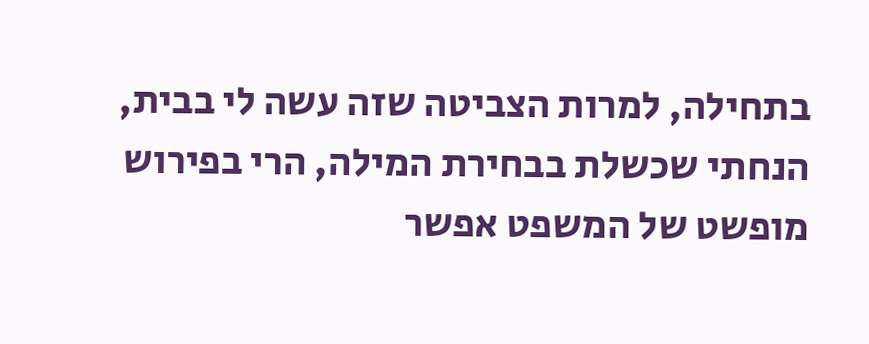בתחילה, למרות הצביטה שזה עשה לי בבית, הנחתי שכשלת בבחירת המילה, הרי בפירוש מופשט של המשפט אפשר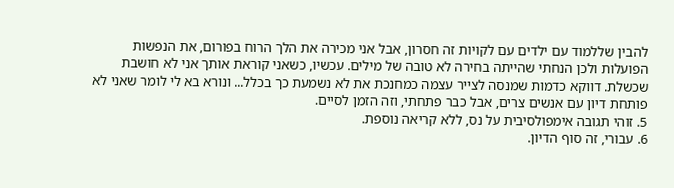להבין שללמוד עם ילדים עם לקויות זה חסרון, אבל אני מכירה את הלך הרוח בפורום, את הנפשות הפועלות ולכן הנחתי שהייתה בחירה לא טובה של מילים. עכשיו, כשאני קוראת אותך אני לא חושבת שכשלת. דווקא כדמות שמנסה לצייר עצמה כמחנכת את לא נשמעת כך בכלל... ונורא בא לי לומר שאני לא פותחת דיון עם אנשים צרים, אבל כבר פתחתי, וזה הזמן לסיים.
5. זוהי תגובה אימפולסיבית על נס, ללא קריאה נוספת.
6. עבורי, זה סוף הדיון.